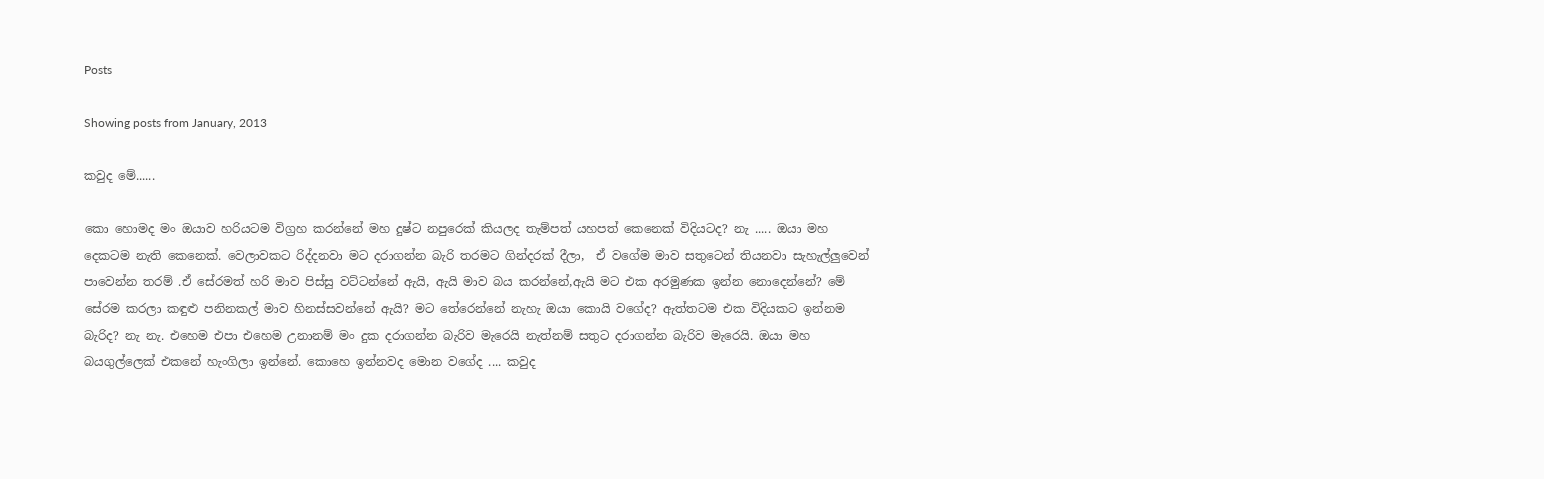Posts

Showing posts from January, 2013

කවුද මේ......

කො හොමද මං ඔයාව හරියටම විග්‍රහ කරන්නේ මහ දුෂ්ට නපුරෙක් කියලද තැම්පත් යහපත් කෙනෙක් විදියටද? නැ ..... ඔයා මහ දෙකටම නැති කෙනෙක්. වෙලාවකට රිද්දනවා මට දරාගන්න බැරි තරමට ගින්දරක් දීලා,  ඒ වගේම මාව සතුටෙන් තියනවා සැහැල්ලුවෙන් පාවෙන්න තරම් .ඒ සේරමත් හරි මාව පිස්සු වට්ටන්නේ ඇයි, ඇයි මාව බය කරන්නේ,ඇයි මට එක අරමුණක ඉන්න නොදෙන්නේ? මේ සේරම කරලා කඳුළු පනිනකල් මාව හිනස්සවන්නේ ඇයි? මට තේරෙන්නේ නැහැ ඔයා කොයි වගේද? ඇත්තටම එක විදියකට ඉන්නම බැරිද? නැ නැ. එහෙම එපා එහෙම උනානම් මං දුක දරාගන්න බැරිව මැරෙයි නැත්නම් සතුට දරාගන්න බැරිව මැරෙයි. ඔයා මහ බයගුල්ලෙක් එකනේ හැංගිලා ඉන්නේ. කොහෙ ඉන්නවද මොන වගේද .... කවුද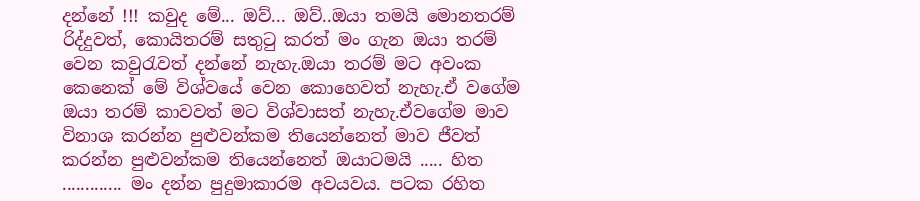දන්නේ !!! කවුද මේ... ඔව්... ඔව්..ඔයා තමයි මොනතරම් රිද්දුවත්, කොයිතරම් සතුටු කරත් මං ගැන ඔයා තරම් වෙන කවුරැවත් දන්නේ නැහැ.ඔයා තරම් මට අවංක කෙනෙක් මේ විශ්වයේ වෙන කොහෙවත් නැහැ.ඒ වගේම ඔයා තරම් කාවවත් මට විශ්වාසත් නැහැ.ඒවගේම මාව විනාශ කරන්න පුළුවන්කම තියෙන්නෙත් මාව ජීවත් කරන්න පුළුවන්කම තියෙන්නෙත් ඔයාටමයි ..... හිත ............. මං දන්න පුදුමාකාරම අවයවය. පටක රහිත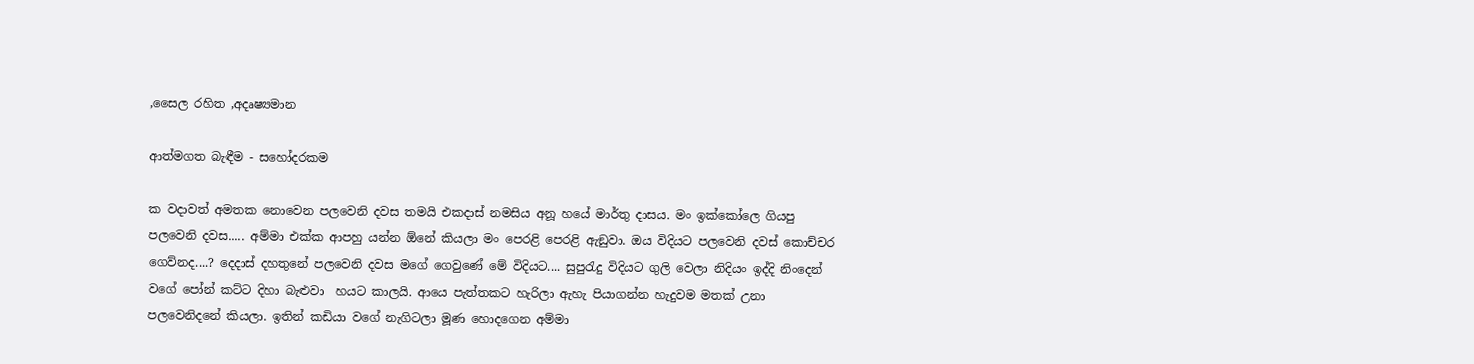,සෛල රහිත ,අදෘෂ්‍යමාන

ආත්මගත බැඳීම - සහෝදරකම

ක වදාවත් අමතක නොවෙන පලවෙනි දවස තමයි එකදාස් නමසිය අනූ හයේ මාර්තු දාසය. මං ඉක්කෝලෙ ගියපු පලවෙනි දවස..... අම්මා එක්ක ආපහු යන්න ඕනේ කියලා මං පෙරළි පෙරළි ඇඞුවා. ඔය විදියට පලවෙනි දවස් කොච්චර ගෙව්නද....? දෙදාස් දහතුනේ පලවෙනි දවස මගේ ගෙවුණේ මේ විදියට.... සුපුරැදු විදියට ගුලි වෙලා නිදියං ඉද්දි නිංදෙන් වගේ පෝන් කට්ට දිහා බැළුවා  හයට කාලයි. ආයෙ පැත්තකට හැරිලා ඇහැ පියාගන්න හැදුවම මතක් උනා පලවෙනිදනේ කියලා. ඉතින් කඩියා වගේ නැගිටලා මූණ හොදගෙන අම්මා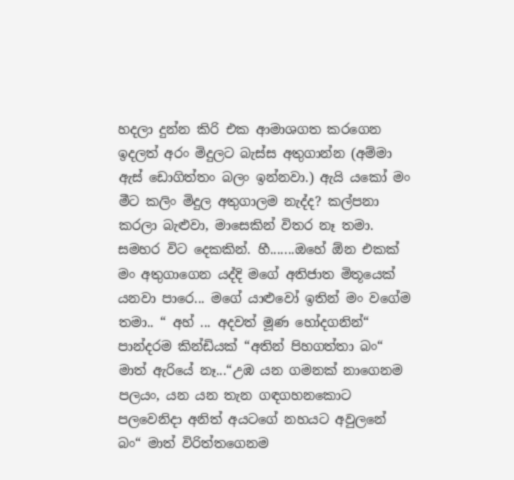හදලා දුන්න කිරි එක ආමාශගත කරගෙන ඉදලත් අරං මිදුලට බැස්ස අතුගාන්න (අම්මා ඇස් ඩොගිත්තං බලං ඉන්නවා.) ඇයි යකෝ මං මීට කලිං මිදුල අතුගාලම නැද්ද? කල්පනා කරලා බැළුවා, මාසෙකින් විතර නෑ තමා. සමහර විට දෙකකින්. හී.......ඔහේ ඕන එකක් මං අතුගාගෙන යද්දි මගේ අතිජාත මිතූයෙක් යනවා පාරෙ... මගේ යාළුවෝ ඉතින් මං වගේම තමා.. “ අහ් ... අදවත් මූණ හෝදගනින්“ පාන්දරම කින්ඩියක් “අතින් පිහගත්තා බං“ මාත් ඇරියේ නෑ...“උඹ යන ගමනක් නාගෙනම පලයං, යන යන තැන ගඳගහනකොට පලවෙනිදා අනිත් අයටගේ නහයට අවුලනේ බං“ මාත් විරිත්තගෙනම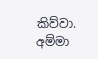කිව්වා. අම්මා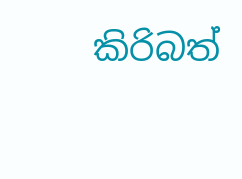කිරිබත්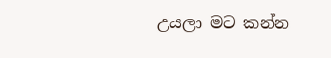උයලා මට කන්න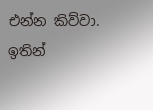එන්න කිව්වා. ඉතින්